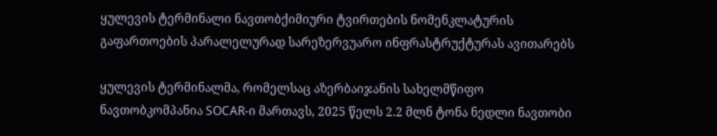ყულევის ტერმინალი ნავთობქიმიური ტვირთების ნომენკლატურის გაფართოების პარალელურად სარეზერვუარო ინფრასტრუქტურას ავითარებს

ყულევის ტერმინალმა, რომელსაც აზერბაიჯანის სახელმწიფო ნავთობკომპანია SOCAR-ი მართავს, 2025 წელს 2.2 მლნ ტონა ნედლი ნავთობი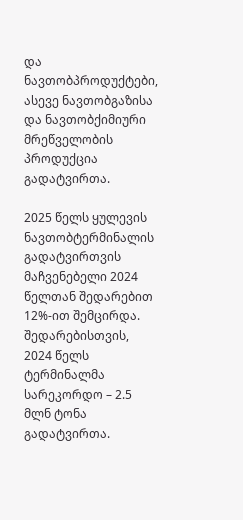და ნავთობპროდუქტები, ასევე ნავთობგაზისა და ნავთობქიმიური მრეწველობის პროდუქცია გადატვირთა.

2025 წელს ყულევის ნავთობტერმინალის გადატვირთვის მაჩვენებელი 2024 წელთან შედარებით 12%-ით შემცირდა. შედარებისთვის, 2024 წელს ტერმინალმა სარეკორდო – 2.5 მლნ ტონა გადატვირთა.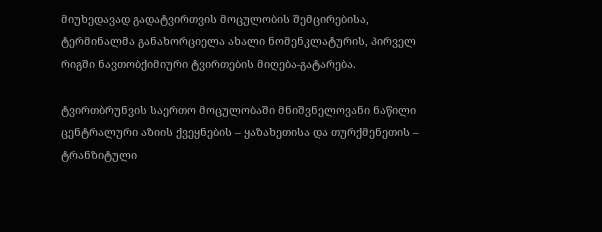მიუხედავად გადატვირთვის მოცულობის შემცირებისა, ტერმინალმა განახორციელა ახალი ნომენკლატურის, პირველ რიგში ნავთობქიმიური ტვირთების მიღება-გატარება.

ტვირთბრუნვის საერთო მოცულობაში მნიშვნელოვანი ნაწილი ცენტრალური აზიის ქვეყნების – ყაზახეთისა და თურქმენეთის – ტრანზიტული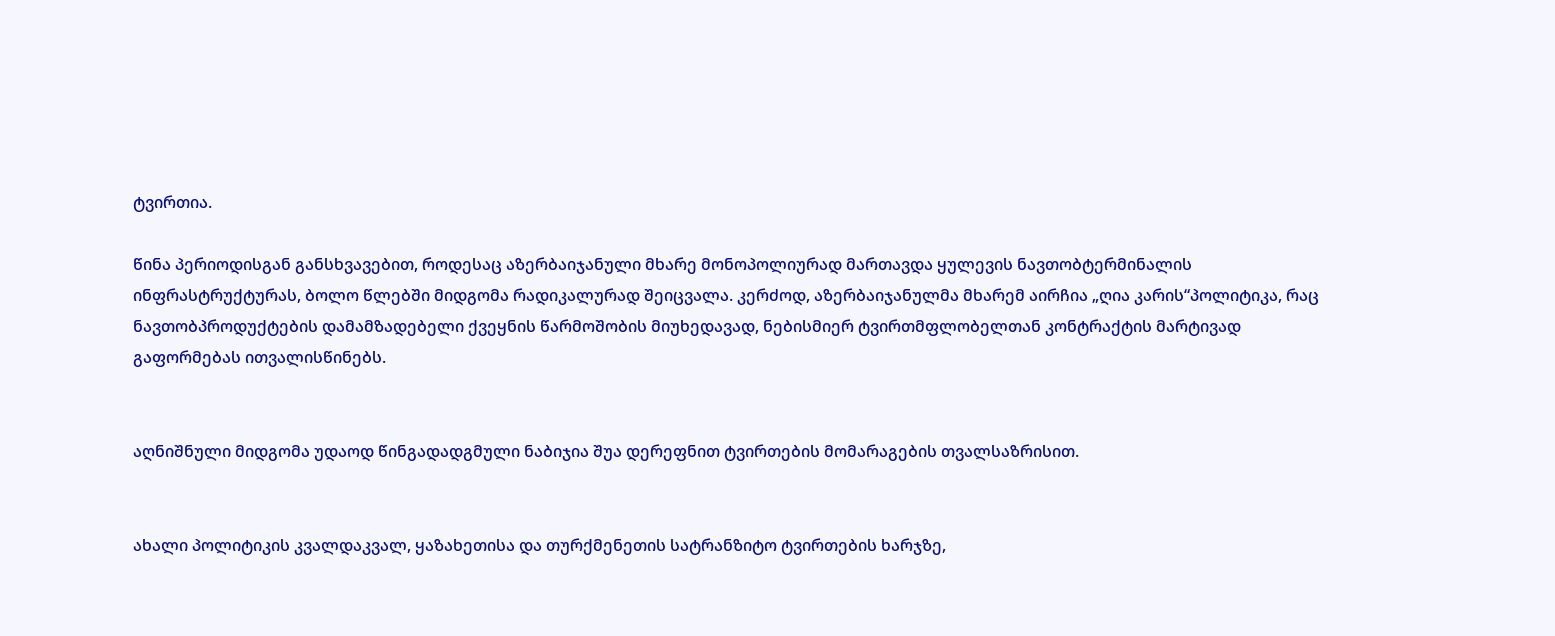ტვირთია.

წინა პერიოდისგან განსხვავებით, როდესაც აზერბაიჯანული მხარე მონოპოლიურად მართავდა ყულევის ნავთობტერმინალის ინფრასტრუქტურას, ბოლო წლებში მიდგომა რადიკალურად შეიცვალა. კერძოდ, აზერბაიჯანულმა მხარემ აირჩია „ღია კარის“პოლიტიკა, რაც ნავთობპროდუქტების დამამზადებელი ქვეყნის წარმოშობის მიუხედავად, ნებისმიერ ტვირთმფლობელთან კონტრაქტის მარტივად გაფორმებას ითვალისწინებს.


აღნიშნული მიდგომა უდაოდ წინგადადგმული ნაბიჯია შუა დერეფნით ტვირთების მომარაგების თვალსაზრისით.


ახალი პოლიტიკის კვალდაკვალ, ყაზახეთისა და თურქმენეთის სატრანზიტო ტვირთების ხარჯზე,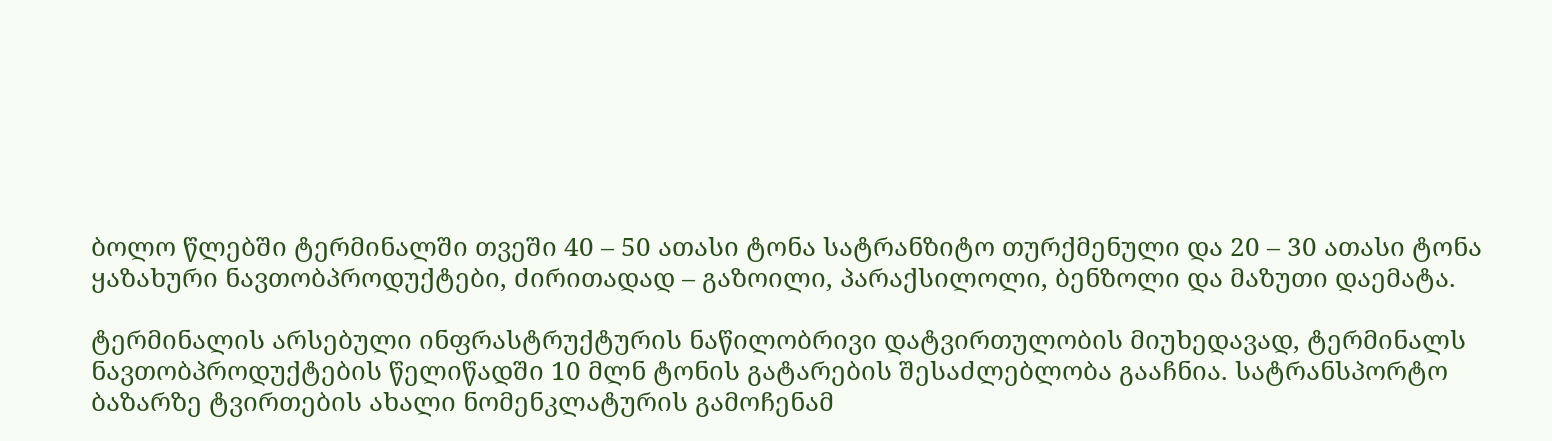ბოლო წლებში ტერმინალში თვეში 40 – 50 ათასი ტონა სატრანზიტო თურქმენული და 20 – 30 ათასი ტონა ყაზახური ნავთობპროდუქტები, ძირითადად – გაზოილი, პარაქსილოლი, ბენზოლი და მაზუთი დაემატა.

ტერმინალის არსებული ინფრასტრუქტურის ნაწილობრივი დატვირთულობის მიუხედავად, ტერმინალს ნავთობპროდუქტების წელიწადში 10 მლნ ტონის გატარების შესაძლებლობა გააჩნია. სატრანსპორტო ბაზარზე ტვირთების ახალი ნომენკლატურის გამოჩენამ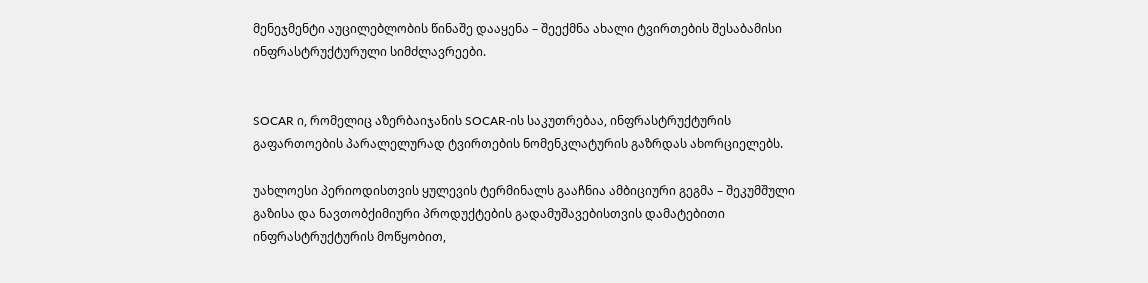მენეჯმენტი აუცილებლობის წინაშე დააყენა – შეექმნა ახალი ტვირთების შესაბამისი ინფრასტრუქტურული სიმძლავრეები.


SOCAR ი, რომელიც აზერბაიჯანის SOCAR-ის საკუთრებაა, ინფრასტრუქტურის გაფართოების პარალელურად ტვირთების ნომენკლატურის გაზრდას ახორციელებს.

უახლოესი პერიოდისთვის ყულევის ტერმინალს გააჩნია ამბიციური გეგმა – შეკუმშული გაზისა და ნავთობქიმიური პროდუქტების გადამუშავებისთვის დამატებითი ინფრასტრუქტურის მოწყობით,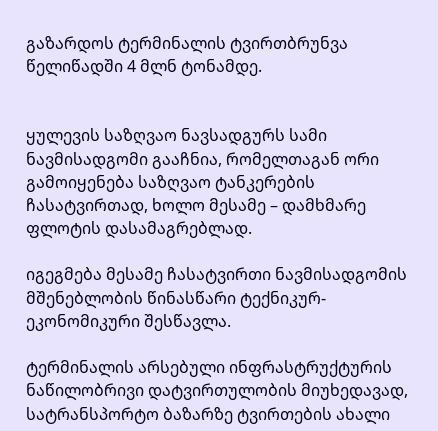გაზარდოს ტერმინალის ტვირთბრუნვა წელიწადში 4 მლნ ტონამდე.


ყულევის საზღვაო ნავსადგურს სამი ნავმისადგომი გააჩნია, რომელთაგან ორი გამოიყენება საზღვაო ტანკერების ჩასატვირთად, ხოლო მესამე – დამხმარე ფლოტის დასამაგრებლად.

იგეგმება მესამე ჩასატვირთი ნავმისადგომის მშენებლობის წინასწარი ტექნიკურ-ეკონომიკური შესწავლა.

ტერმინალის არსებული ინფრასტრუქტურის ნაწილობრივი დატვირთულობის მიუხედავად, სატრანსპორტო ბაზარზე ტვირთების ახალი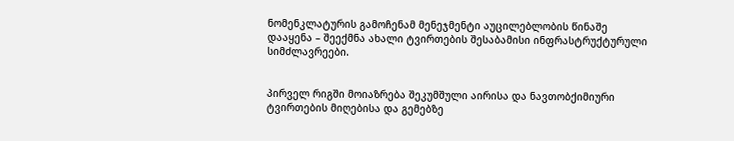ნომენკლატურის გამოჩენამ მენეჯმენტი აუცილებლობის წინაშე დააყენა – შეექმნა ახალი ტვირთების შესაბამისი ინფრასტრუქტურული სიმძლავრეები.


პირველ რიგში მოიაზრება შეკუმშული აირისა და ნავთობქიმიური ტვირთების მიღებისა და გემებზე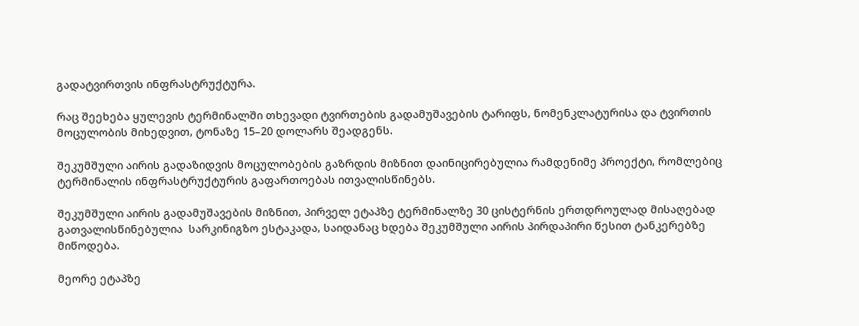გადატვირთვის ინფრასტრუქტურა.

რაც შეეხება ყულევის ტერმინალში თხევადი ტვირთების გადამუშავების ტარიფს, ნომენკლატურისა და ტვირთის მოცულობის მიხედვით, ტონაზე 15–20 დოლარს შეადგენს.

შეკუმშული აირის გადაზიდვის მოცულობების გაზრდის მიზნით დაინიცირებულია რამდენიმე პროექტი, რომლებიც ტერმინალის ინფრასტრუქტურის გაფართოებას ითვალისწინებს.

შეკუმშული აირის გადამუშავების მიზნით, პირველ ეტაპზე ტერმინალზე 30 ცისტერნის ერთდროულად მისაღებად გათვალისწინებულია  სარკინიგზო ესტაკადა, საიდანაც ხდება შეკუმშული აირის პირდაპირი წესით ტანკერებზე მიწოდება.

მეორე ეტაპზე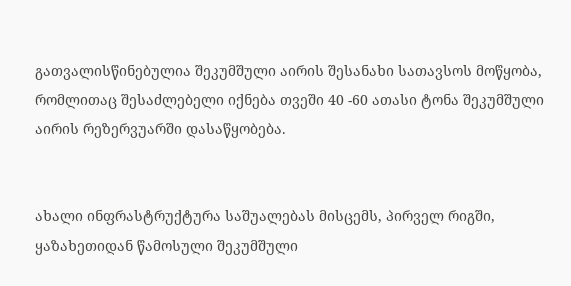გათვალისწინებულია შეკუმშული აირის შესანახი სათავსოს მოწყობა, რომლითაც შესაძლებელი იქნება თვეში 40 -60 ათასი ტონა შეკუმშული აირის რეზერვუარში დასაწყობება.


ახალი ინფრასტრუქტურა საშუალებას მისცემს, პირველ რიგში, ყაზახეთიდან წამოსული შეკუმშული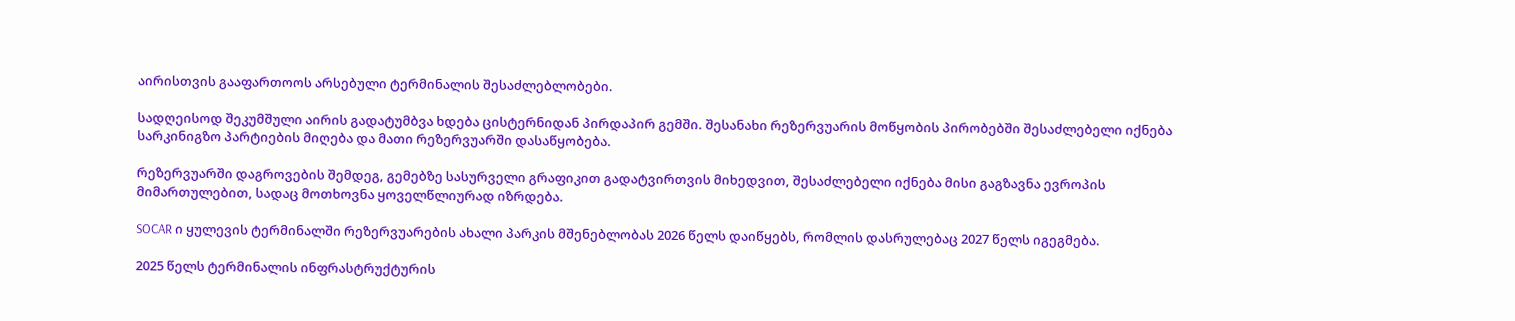აირისთვის გააფართოოს არსებული ტერმინალის შესაძლებლობები.

სადღეისოდ შეკუმშული აირის გადატუმბვა ხდება ცისტერნიდან პირდაპირ გემში. შესანახი რეზერვუარის მოწყობის პირობებში შესაძლებელი იქნება სარკინიგზო პარტიების მიღება და მათი რეზერვუარში დასაწყობება.

რეზერვუარში დაგროვების შემდეგ, გემებზე სასურველი გრაფიკით გადატვირთვის მიხედვით, შესაძლებელი იქნება მისი გაგზავნა ევროპის მიმართულებით, სადაც მოთხოვნა ყოველწლიურად იზრდება.

SOCAR ი ყულევის ტერმინალში რეზერვუარების ახალი პარკის მშენებლობას 2026 წელს დაიწყებს, რომლის დასრულებაც 2027 წელს იგეგმება.

2025 წელს ტერმინალის ინფრასტრუქტურის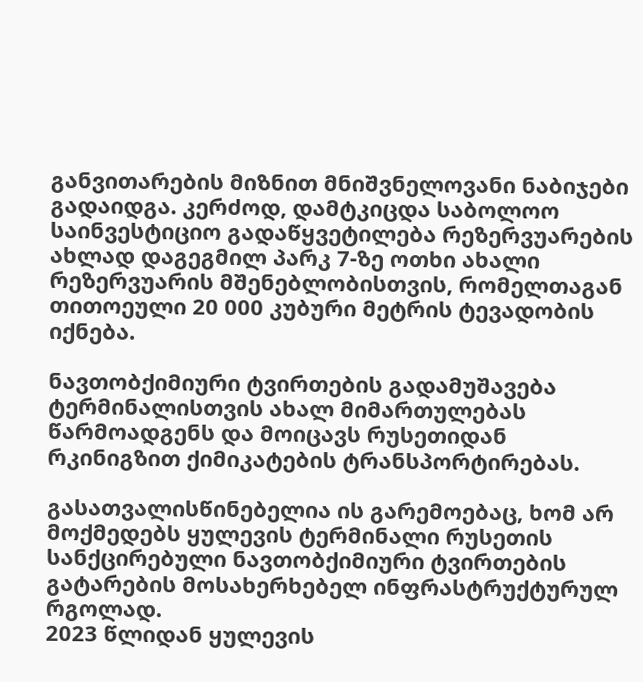განვითარების მიზნით მნიშვნელოვანი ნაბიჯები გადაიდგა. კერძოდ, დამტკიცდა საბოლოო საინვესტიციო გადაწყვეტილება რეზერვუარების ახლად დაგეგმილ პარკ 7-ზე ოთხი ახალი რეზერვუარის მშენებლობისთვის, რომელთაგან თითოეული 20 000 კუბური მეტრის ტევადობის იქნება.

ნავთობქიმიური ტვირთების გადამუშავება ტერმინალისთვის ახალ მიმართულებას წარმოადგენს და მოიცავს რუსეთიდან რკინიგზით ქიმიკატების ტრანსპორტირებას.

გასათვალისწინებელია ის გარემოებაც, ხომ არ მოქმედებს ყულევის ტერმინალი რუსეთის სანქცირებული ნავთობქიმიური ტვირთების გატარების მოსახერხებელ ინფრასტრუქტურულ რგოლად.
2023 წლიდან ყულევის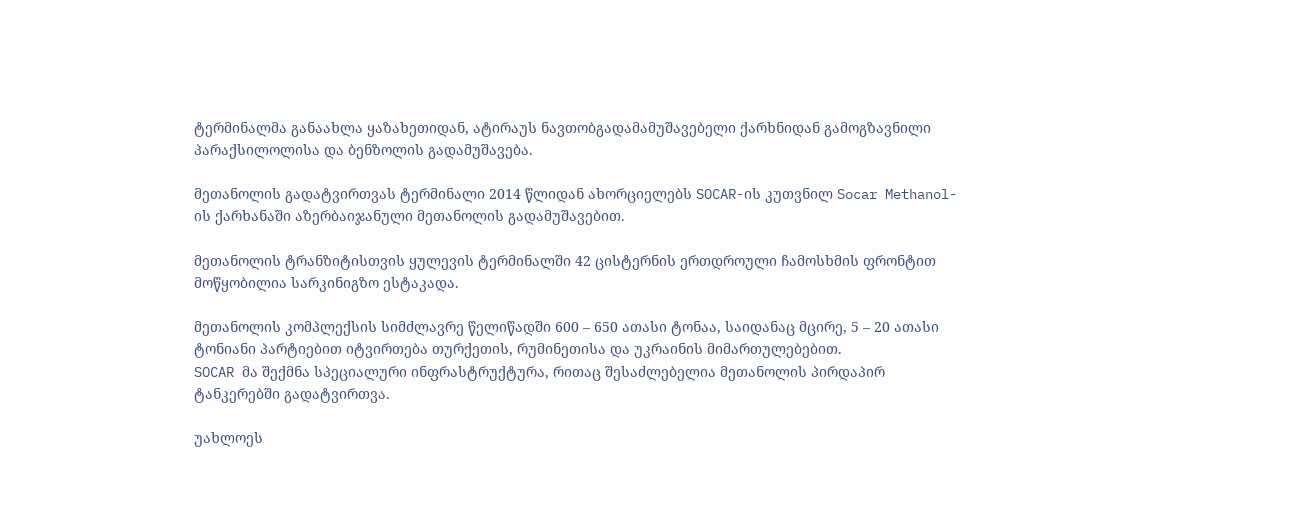ტერმინალმა განაახლა ყაზახეთიდან, ატირაუს ნავთობგადამამუშავებელი ქარხნიდან გამოგზავნილი პარაქსილოლისა და ბენზოლის გადამუშავება.

მეთანოლის გადატვირთვას ტერმინალი 2014 წლიდან ახორციელებს SOCAR-ის კუთვნილ Socar Methanol-ის ქარხანაში აზერბაიჯანული მეთანოლის გადამუშავებით.

მეთანოლის ტრანზიტისთვის ყულევის ტერმინალში 42 ცისტერნის ერთდროული ჩამოსხმის ფრონტით მოწყობილია სარკინიგზო ესტაკადა.

მეთანოლის კომპლექსის სიმძლავრე წელიწადში 600 – 650 ათასი ტონაა, საიდანაც მცირე, 5 – 20 ათასი ტონიანი პარტიებით იტვირთება თურქეთის, რუმინეთისა და უკრაინის მიმართულებებით.
SOCAR მა შექმნა სპეციალური ინფრასტრუქტურა, რითაც შესაძლებელია მეთანოლის პირდაპირ ტანკერებში გადატვირთვა.

უახლოეს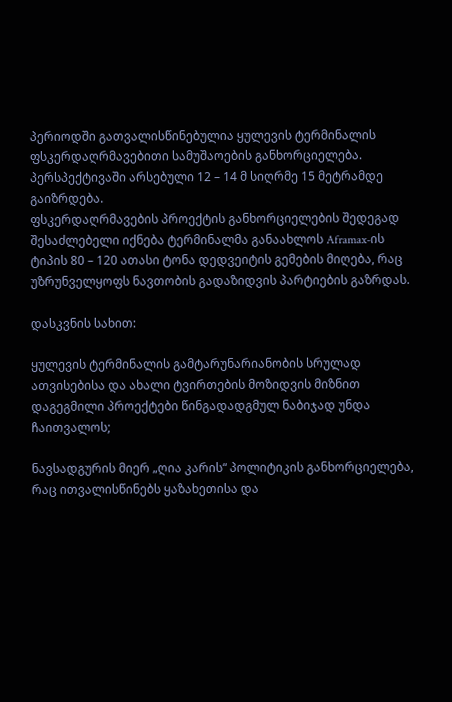პერიოდში გათვალისწინებულია ყულევის ტერმინალის ფსკერდაღრმავებითი სამუშაოების განხორციელება.
პერსპექტივაში არსებული 12 – 14 მ სიღრმე 15 მეტრამდე გაიზრდება.
ფსკერდაღრმავების პროექტის განხორციელების შედეგად შესაძლებელი იქნება ტერმინალმა განაახლოს Aframax-ის ტიპის 80 – 120 ათასი ტონა დედვეიტის გემების მიღება, რაც უზრუნველყოფს ნავთობის გადაზიდვის პარტიების გაზრდას.

დასკვნის სახით:

ყულევის ტერმინალის გამტარუნარიანობის სრულად ათვისებისა და ახალი ტვირთების მოზიდვის მიზნით დაგეგმილი პროექტები წინგადადგმულ ნაბიჯად უნდა ჩაითვალოს;

ნავსადგურის მიერ „ღია კარის“ პოლიტიკის განხორციელება, რაც ითვალისწინებს ყაზახეთისა და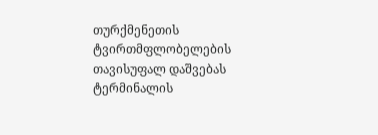თურქმენეთის ტვირთმფლობელების თავისუფალ დაშვებას ტერმინალის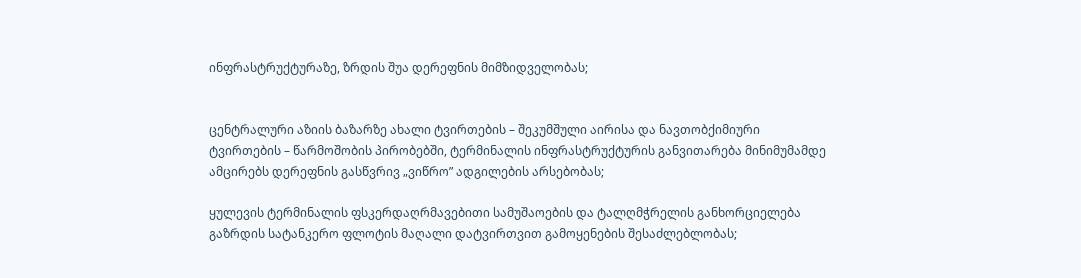ინფრასტრუქტურაზე, ზრდის შუა დერეფნის მიმზიდველობას;


ცენტრალური აზიის ბაზარზე ახალი ტვირთების – შეკუმშული აირისა და ნავთობქიმიური ტვირთების – წარმოშობის პირობებში, ტერმინალის ინფრასტრუქტურის განვითარება მინიმუმამდე ამცირებს დერეფნის გასწვრივ „ვიწრო” ადგილების არსებობას;

ყულევის ტერმინალის ფსკერდაღრმავებითი სამუშაოების და ტალღმჭრელის განხორციელება გაზრდის სატანკერო ფლოტის მაღალი დატვირთვით გამოყენების შესაძლებლობას;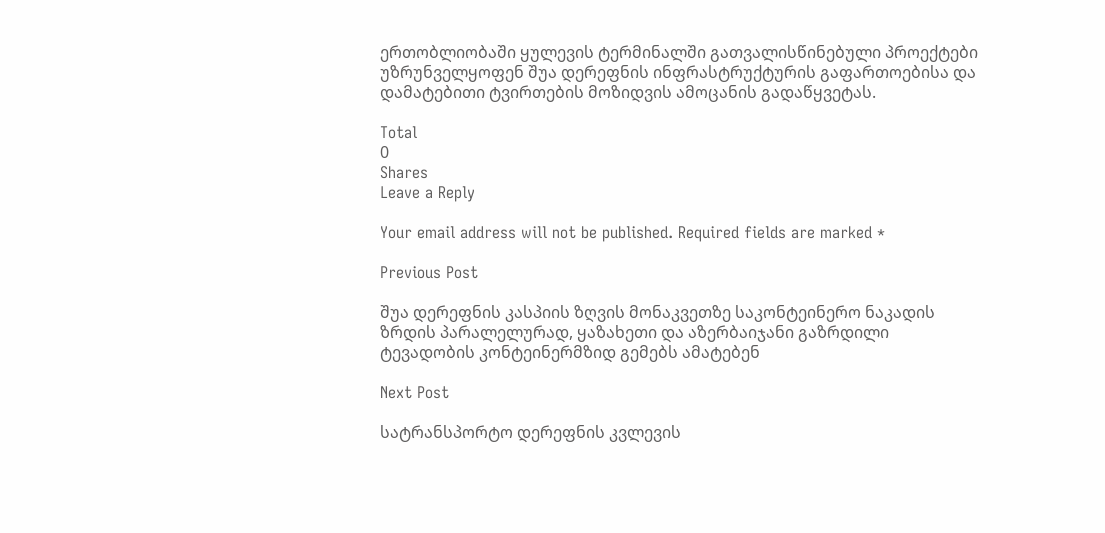ერთობლიობაში ყულევის ტერმინალში გათვალისწინებული პროექტები უზრუნველყოფენ შუა დერეფნის ინფრასტრუქტურის გაფართოებისა და დამატებითი ტვირთების მოზიდვის ამოცანის გადაწყვეტას.

Total
0
Shares
Leave a Reply

Your email address will not be published. Required fields are marked *

Previous Post

შუა დერეფნის კასპიის ზღვის მონაკვეთზე საკონტეინერო ნაკადის ზრდის პარალელურად, ყაზახეთი და აზერბაიჯანი გაზრდილი ტევადობის კონტეინერმზიდ გემებს ამატებენ

Next Post

სატრანსპორტო დერეფნის კვლევის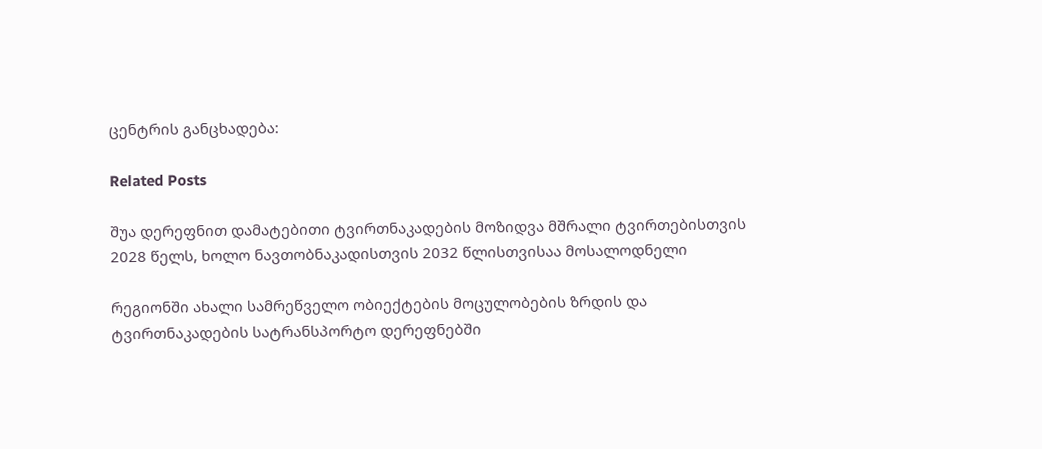ცენტრის განცხადება:

Related Posts

შუა დერეფნით დამატებითი ტვირთნაკადების მოზიდვა მშრალი ტვირთებისთვის 2028 წელს, ხოლო ნავთობნაკადისთვის 2032 წლისთვისაა მოსალოდნელი

რეგიონში ახალი სამრეწველო ობიექტების მოცულობების ზრდის და ტვირთნაკადების სატრანსპორტო დერეფნებში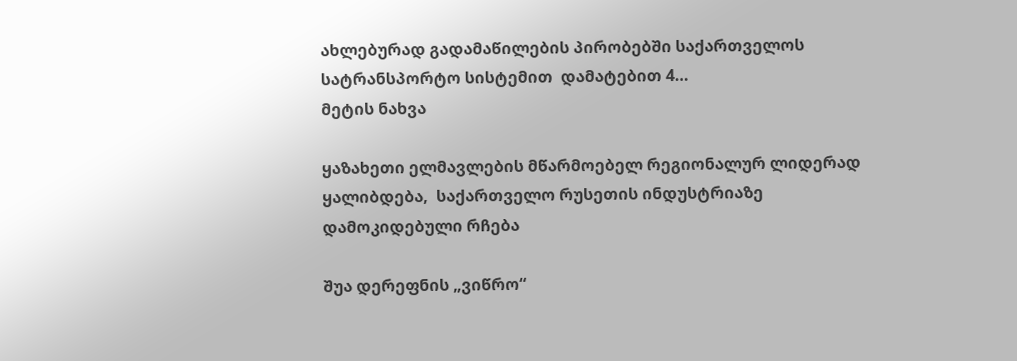ახლებურად გადამაწილების პირობებში საქართველოს სატრანსპორტო სისტემით  დამატებით 4…
მეტის ნახვა

ყაზახეთი ელმავლების მწარმოებელ რეგიონალურ ლიდერად ყალიბდება,  საქართველო რუსეთის ინდუსტრიაზე  დამოკიდებული რჩება

შუა დერეფნის „ვიწრო“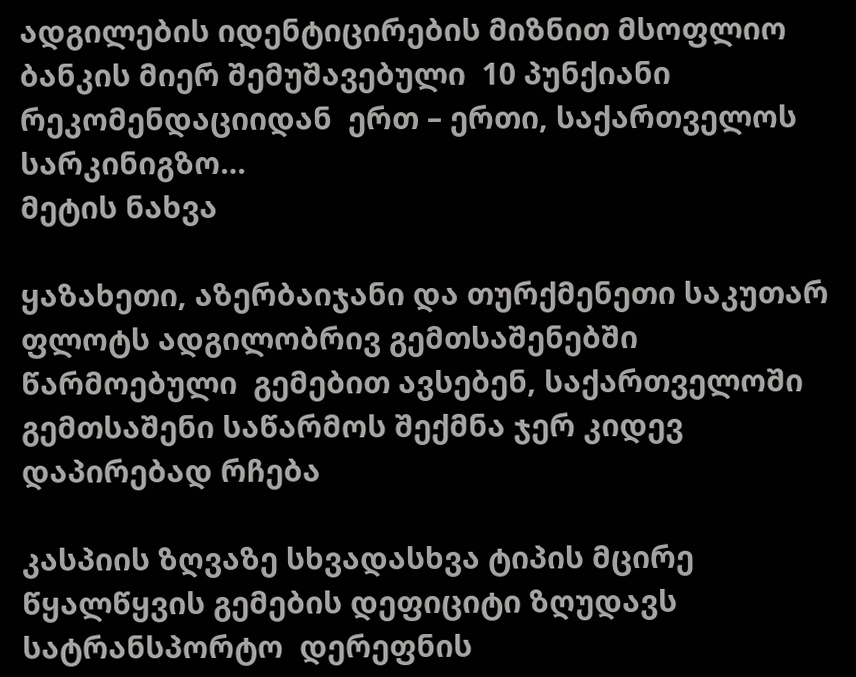ადგილების იდენტიცირების მიზნით მსოფლიო ბანკის მიერ შემუშავებული  10 პუნქიანი რეკომენდაციიდან  ერთ – ერთი, საქართველოს სარკინიგზო…
მეტის ნახვა

ყაზახეთი, აზერბაიჯანი და თურქმენეთი საკუთარ ფლოტს ადგილობრივ გემთსაშენებში  წარმოებული  გემებით ავსებენ, საქართველოში გემთსაშენი საწარმოს შექმნა ჯერ კიდევ  დაპირებად რჩება

კასპიის ზღვაზე სხვადასხვა ტიპის მცირე წყალწყვის გემების დეფიციტი ზღუდავს სატრანსპორტო  დერეფნის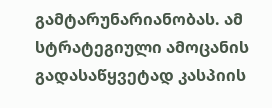გამტარუნარიანობას. ამ სტრატეგიული ამოცანის გადასაწყვეტად კასპიის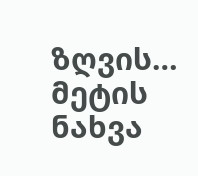ზღვის…
მეტის ნახვა